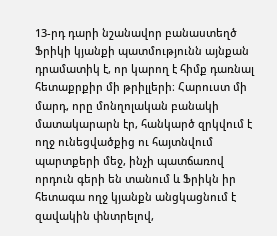13-րդ դարի նշանավոր բանաստեղծ Ֆրիկի կյանքի պատմությունն այնքան դրամատիկ է, որ կարող է հիմք դառնալ հետաքրքիր մի թրիլլերի։ Հարուստ մի մարդ, որը մոնղոլական բանակի մատակարարն էր, հանկարծ զրկվում է ողջ ունեցվածքից ու հայտնվում պարտքերի մեջ, ինչի պատճառով որդուն գերի են տանում և Ֆրիկն իր հետագա ողջ կյանքն անցկացնում է զավակին փնտրելով,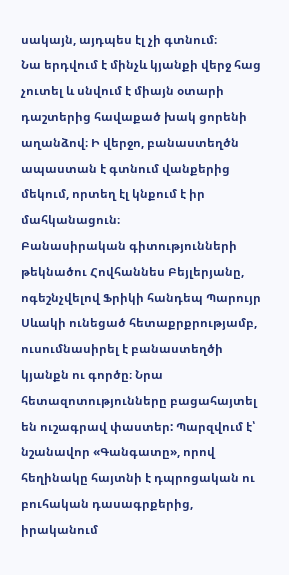սակայն, այդպես էլ չի գտնում։
Նա երդվում է մինչև կյանքի վերջ հաց չուտել և սնվում է միայն օտարի դաշտերից հավաքած խակ ցորենի աղանձով։ Ի վերջո, բանաստեղծն ապաստան է գտնում վանքերից մեկում, որտեղ էլ կնքում է իր մահկանացուն։
Բանասիրական գիտությունների թեկնածու Հովհաննես Բեյլերյանը, ոգեշնչվելով Ֆրիկի հանդեպ Պարույր Սևակի ունեցած հետաքրքրությամբ, ուսումնասիրել է բանաստեղծի կյանքն ու գործը։ Նրա հետազոտությունները բացահայտել են ուշագրավ փաստեր: Պարզվում է՝ նշանավոր «Գանգատը», որով հեղինակը հայտնի է դպրոցական ու բուհական դասագրքերից, իրականում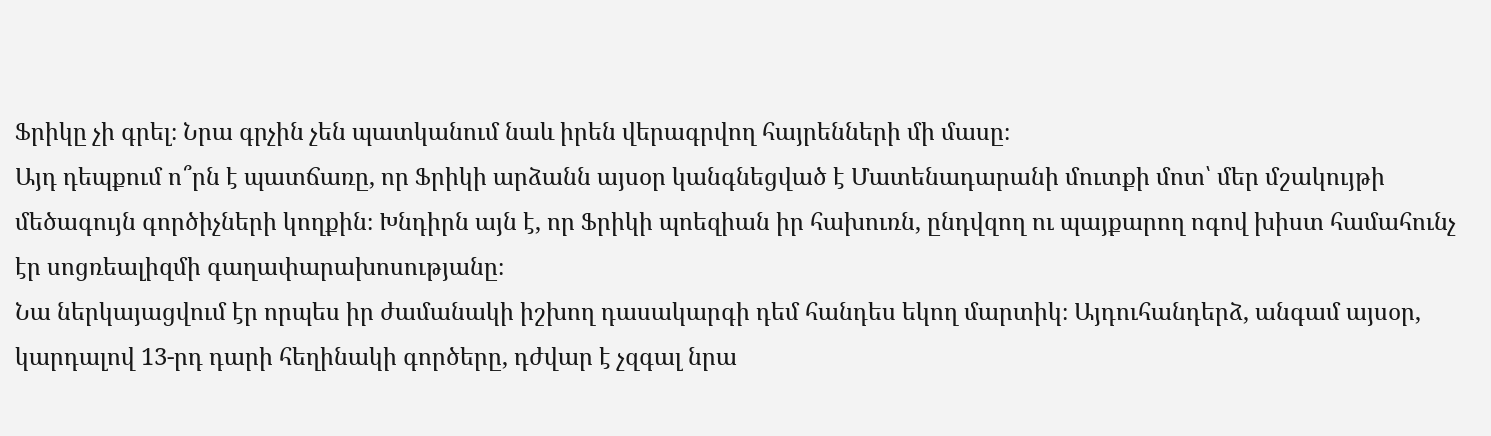Ֆրիկը չի գրել։ Նրա գրչին չեն պատկանում նաև իրեն վերագրվող հայրենների մի մասը։
Այդ դեպքում ո՞րն է պատճառը, որ Ֆրիկի արձանն այսօր կանգնեցված է Մատենադարանի մուտքի մոտ՝ մեր մշակույթի մեծագույն գործիչների կողքին։ Խնդիրն այն է, որ Ֆրիկի պոեզիան իր հախուռն, ընդվզող ու պայքարող ոգով խիստ համահունչ էր սոցռեալիզմի գաղափարախոսությանը։
Նա ներկայացվում էր որպես իր ժամանակի իշխող դասակարգի դեմ հանդես եկող մարտիկ։ Այդուհանդերձ, անգամ այսօր, կարդալով 13-րդ դարի հեղինակի գործերը, դժվար է չզգալ նրա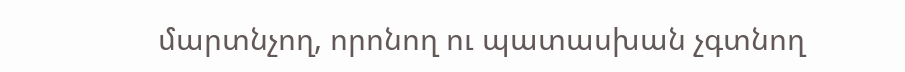մարտնչող, որոնող ու պատասխան չգտնող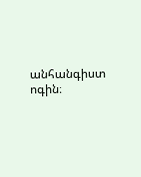անհանգիստ ոգին։